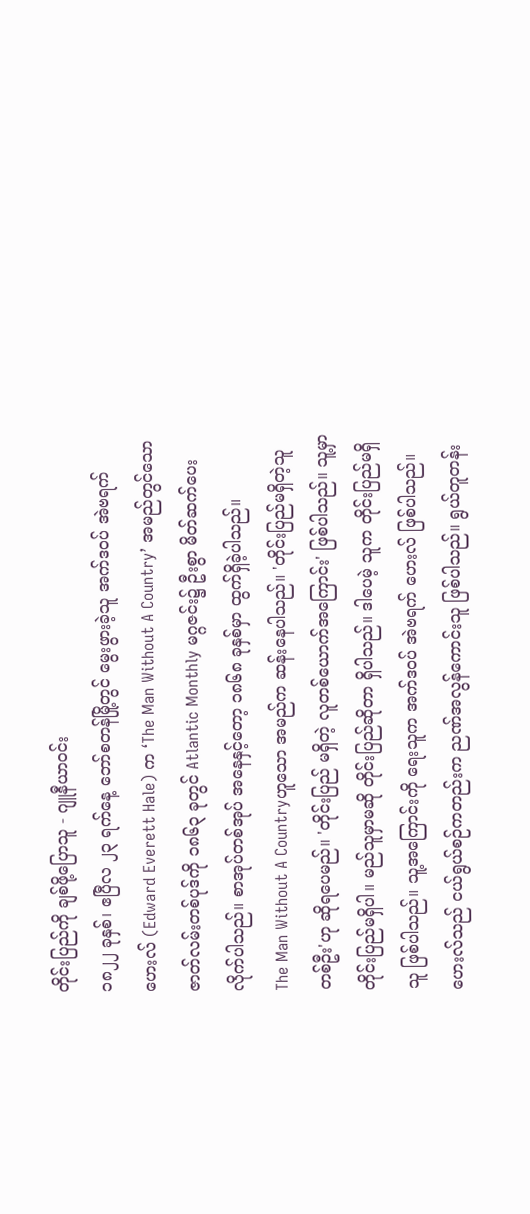တိုင်းပြည်ကို ချစ်ဖို့ပြောသူ - ဂျူနီယာဝင်း
၁၈၂၂ ခုနှစ်၊ ဧပြီလ ၂၃ ရက်နေ့ ဘော်စတန်မြို့တွင် မွေးဖွားခဲ့သူ အက်ဒဝပ် အဲဗရက်ဟေးလ် (Edward Everett Hale) က ‘The Man Without A Country’ အမည်တွင်သော ဇာတ်လမ်းတစ်ပုဒ်ကို ၁၈၆၃ ခုတွင် Atlantic Monthly မဂ္ဂဇင်း၌ ဦးစွာ မိတ်ဆက်ပေးလိုက်ပါသည်။ စာအုပ်တစ်အုပ် အနေနှင့်တော့ ၁၈၆၈ ခုနှစ်မှာ ထွက်ရှိခဲ့ပါသည်။
The Man Without A Countryဟူသော အမည်က ဆန်းနေပါသည်။ 'တိုင်းပြည်မရှိတဲ့သူ တစ်ဦး'ဟု ဆိုရပေမည်။ 'တိုင်းပြည် မရှိတဲ့ လူတစ်ယောက်အကြောင်း' ဖြစ်ပါသည်။ သူ့မှာ တိုင်းပြည်မရှိပါ။ မည်သူမှာမဆို တိုင်းပြည်ဆိုတာ ရှိပါသည်။ ဒါပေမဲ့ သူက တိုင်းပြည်မရှိသူ ဖြစ်ပါသည်။ သူ့အကြောင်းကို ရေးသူက အက်ဒဝပ် အဲဗရက် ဟေးလ် ဖြစ်ပါသည်။
ဟေးလ်သည် ငယ်ရွယ်စဉ်ကတည်းက ညဏ်အလွန်ကောင်းသူ ဖြစ်ပါသည်။ ရွယ်တူတန်း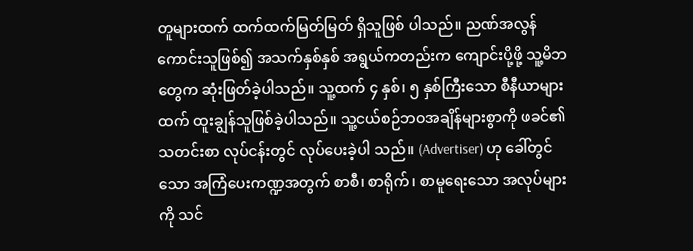တူများထက် ထက်ထက်မြတ်မြတ် ရှိသူဖြစ် ပါသည်။ ညဏ်အလွန်ကောင်းသူဖြစ်၍ အသက်နှစ်နှစ် အရွယ်ကတည်းက ကျောင်းပို့ဖို့ သူ့မိဘတွေက ဆုံးဖြတ်ခဲ့ပါသည်။ သူ့ထက် ၄ နှစ်၊ ၅ နှစ်ကြီးသော စီနီယာများထက် ထူးချွန်သူဖြစ်ခဲ့ပါသည်။ သူ့ငယ်စဉ်ဘဝအချိန်များစွာကို ဖခင်၏ သတင်းစာ လုပ်ငန်းတွင် လုပ်ပေးခဲ့ပါ သည်။ (Advertiser) ဟု ခေါ်တွင်သော အကြံပေးကဏ္ဍအတွက် စာစီ၊ စာရိုက်၊ စာမူရေးသော အလုပ်များကို သင်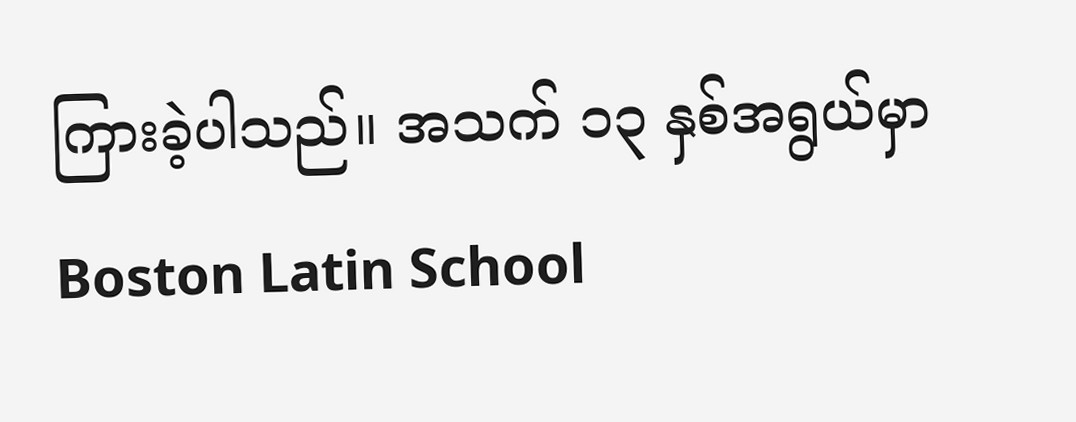ကြားခဲ့ပါသည်။ အသက် ၁၃ နှစ်အရွယ်မှာ Boston Latin School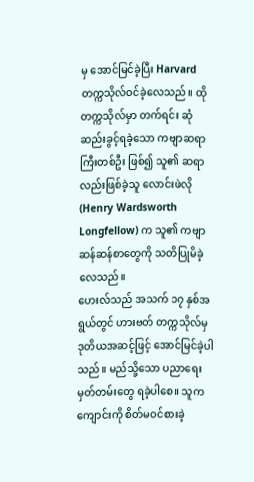မှ အောင်မြင်ခဲ့ပြီး Harvardတက္ကသိုလ်ဝင်ခဲ့လေသည်။ ထိုတက္ကသိုလ်မှာ တက်ရင်း ဆုံဆည်းခွင့်ရခဲ့သော ကဗျာဆရာကြီးတစ်ဦး ဖြစ်၍ သူ၏ ဆရာလည်းဖြစ်ခဲ့သူ လောင်းဖဲလို (Henry Wardsworth Longfellow) က သူ၏ ကဗျာဆန်ဆန်စာတွေကို သတိပြုမိခဲ့လေသည်။
ဟေးလ်သည် အသက် ၁၇ နှစ်အရွယ်တွင် ဟားဗတ် တက္ကသိုလ်မှ ဒုတိယအဆင့်ဖြင့် အောင်မြင်ခဲ့ပါသည်။ မည်သို့သော ပညာရေးမှတ်တမ်းတွေ ရခဲ့ပါစေ။ သူက ကျောင်းကို စိတ်မဝင်စားခဲ့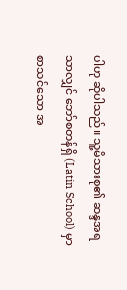ပါဟု ဆိုပါသည်။ သူ့မိသားစု၏ ဆန္ဒအရ သာလျှင် ဘော်စတန်ရှိ (Latin School) မှာ စာသင်သော အ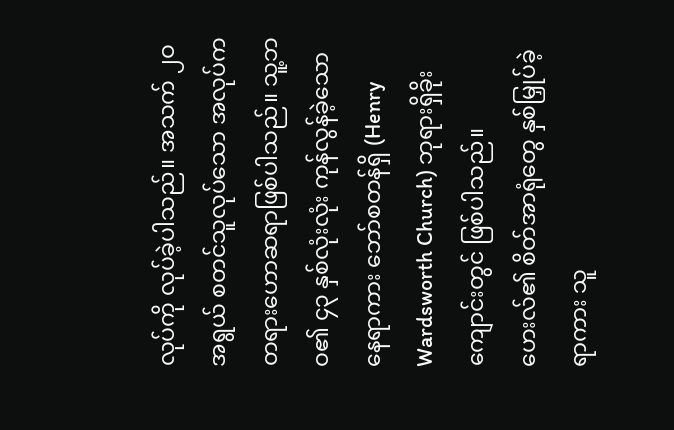လုပ်ကို လုပ်ခဲ့ပါသည်။ အသက် ၂ဝ အရွယ် စတင်သူလုပ်သော အလုပ်က တရားဟောဆရာဖြစ်ပါသည်။ သူ့ဘဝ၏ ၄၃ နှစ်လုံးလုံး ကုန်လွန်ခဲ့သော နေရာကား ဘော်စတန်ရှိ (Henry Wardsworth Church) ဘုရားရှိခိုးကျောင်းတွင် ဖြစ်ပါသည်။ ဟေးလ်၏ စိတ်အာရုံတွေ နှစ်မြှုပ်ခဲ့ရာကား သူ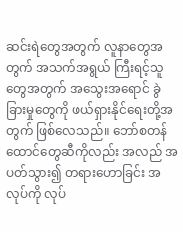ဆင်းရဲတွေအတွက် လူနာတွေအတွက် အသက်အရွယ် ကြီးရင့်သူတွေအတွက် အသွေးအရောင် ခွဲခြားမှုတွေကို ဖယ်ရှားနိုင်ရေးတို့အတွက် ဖြစ်လေသည်။ ဘော်စတန်ထောင်တွေဆီကိုလည်း အလည် အပတ်သွား၍ တရားဟောခြင်း အလုပ်ကို လုပ်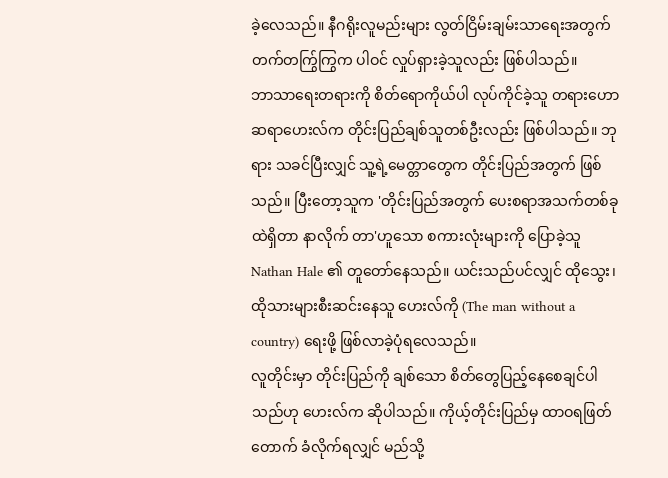ခဲ့လေသည်။ နီဂရိုးလူမည်းများ လွတ်ငြိမ်းချမ်းသာရေးအတွက် တက်တက်ြွကြွက ပါဝင် လှုပ်ရှားခဲ့သူလည်း ဖြစ်ပါသည်။
ဘာသာရေးတရားကို စိတ်ရောကိုယ်ပါ လုပ်ကိုင်ခဲ့သူ တရားဟောဆရာဟေးလ်က တိုင်းပြည်ချစ်သူတစ်ဦးလည်း ဖြစ်ပါသည်။ ဘုရား သခင်ပြီးလျှင် သူ့ရဲ့မေတ္တာတွေက တိုင်းပြည်အတွက် ဖြစ်သည်။ ပြီးတော့သူက 'တိုင်းပြည်အတွက် ပေးစရာအသက်တစ်ခုထဲရှိတာ နာလိုက် တာ'ဟူသော စကားလုံးများကို ပြောခဲ့သူ Nathan Hale ၏ တူတော်နေသည်။ ယင်းသည်ပင်လျှင် ထိုသွေး၊ ထိုသားများစီးဆင်းနေသူ ဟေးလ်ကို (The man without a country) ရေးဖို့ ဖြစ်လာခဲ့ပုံရလေသည်။
လူတိုင်းမှာ တိုင်းပြည်ကို ချစ်သော စိတ်တွေပြည့်နေစေချင်ပါသည်ဟု ဟေးလ်က ဆိုပါသည်။ ကိုယ့်တိုင်းပြည်မှ ထာဝရဖြတ်တောက် ခံလိုက်ရလျှင် မည်သို့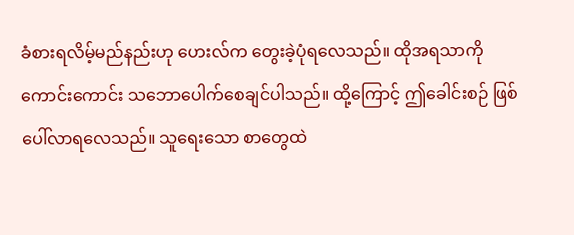ခံစားရလိမ့်မည်နည်းဟု ဟေးလ်က တွေးခဲ့ပုံရလေသည်။ ထိုအရသာကို ကောင်းကောင်း သဘောပေါက်စေချင်ပါသည်။ ထို့ကြောင့် ဤခေါင်းစဉ် ဖြစ်ပေါ်လာရလေသည်။ သူရေးသော စာတွေထဲ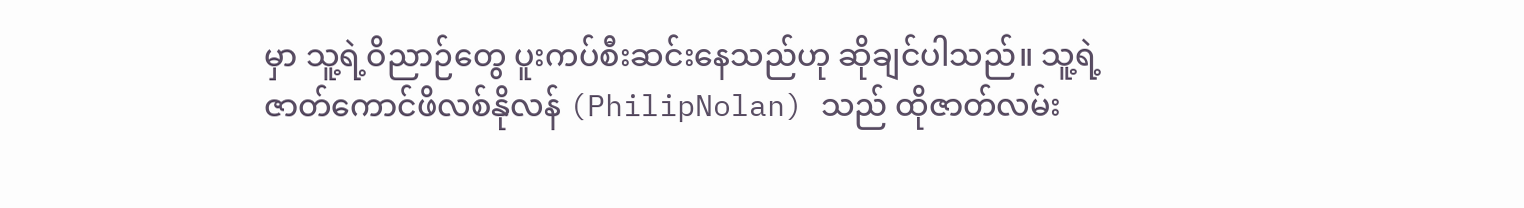မှာ သူ့ရဲ့ဝိညာဉ်တွေ ပူးကပ်စီးဆင်းနေသည်ဟု ဆိုချင်ပါသည်။ သူ့ရဲ့ ဇာတ်ကောင်ဖိလစ်နိုလန် (PhilipNolan) သည် ထိုဇာတ်လမ်း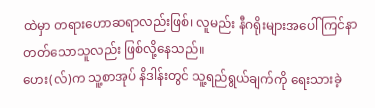ထဲမှာ တရားဟောဆရာလည်းဖြစ်၊ လူမည်း နီဂရိုးများအပေါ် ကြင်နာ တတ်သောသူလည်း ဖြစ်လို့နေသည်။
ဟေး(လ်)က သူ့စာအုပ် နိဒါန်းတွင် သူ့ရည်ရွယ်ချက်ကို ရေးသားခဲ့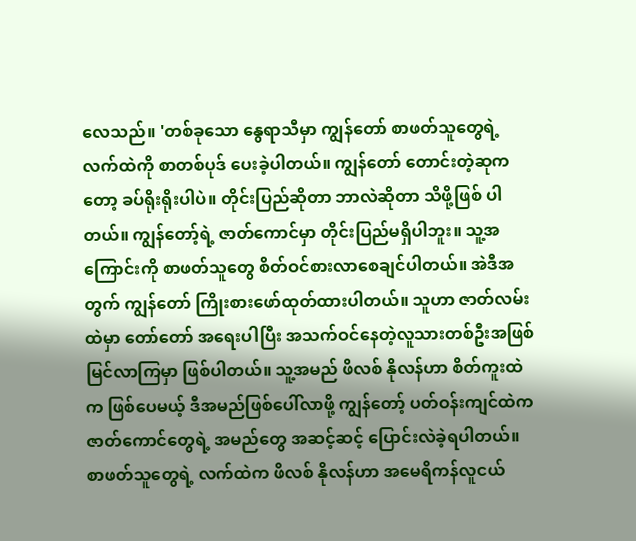လေသည်။ 'တစ်ခုသော နွေရာသီမှာ ကျွန်တော် စာဖတ်သူတွေရဲ့ လက်ထဲကို စာတစ်ပုဒ် ပေးခဲ့ပါတယ်။ ကျွန်တော် တောင်းတဲ့ဆုကတော့ ခပ်ရိုးရိုးပါပဲ။ တိုင်းပြည်ဆိုတာ ဘာလဲဆိုတာ သိဖို့ဖြစ် ပါတယ်။ ကျွန်တော့်ရဲ့ ဇာတ်ကောင်မှာ တိုင်းပြည်မရှိပါဘူး။ သူ့အကြောင်းကို စာဖတ်သူတွေ စိတ်ဝင်စားလာစေချင်ပါတယ်။ အဲဒီအတွက် ကျွန်တော် ကြိုးစားဖော်ထုတ်ထားပါတယ်။ သူဟာ ဇာတ်လမ်းထဲမှာ တော်တော် အရေးပါပြီး အသက်ဝင်နေတဲ့လူသားတစ်ဦးအဖြစ် မြင်လာကြမှာ ဖြစ်ပါတယ်။ သူ့အမည် ဖိလစ် နိုလန်ဟာ စိတ်ကူးထဲက ဖြစ်ပေမယ့် ဒီအမည်ဖြစ်ပေါ်လာဖို့ ကျွန်တော့် ပတ်ဝန်းကျင်ထဲက ဇာတ်ကောင်တွေရဲ့ အမည်တွေ အဆင့်ဆင့် ပြောင်းလဲခဲ့ရပါတယ်။
စာဖတ်သူတွေရဲ့ လက်ထဲက ဖိလစ် နိုလန်ဟာ အမေရိကန်လူငယ်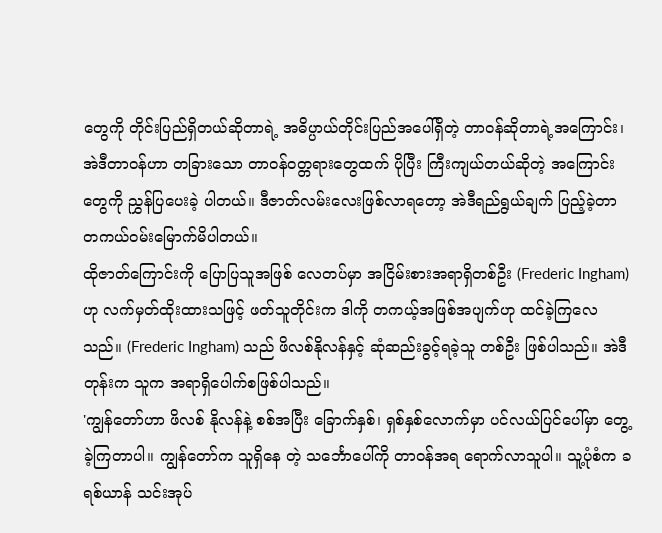တွေကို တိုင်းပြည်ရှိတယ်ဆိုတာရဲ့ အဓိပ္ပာယ်တိုင်းပြည်အပေါ်ရှိတဲ့ တာဝန်ဆိုတာရဲ့အကြောင်း၊ အဲဒီတာဝန်ဟာ တခြားသော တာဝန်ဝတ္တရားတွေထက် ပိုပြီး ကြီးကျယ်တယ်ဆိုတဲ့ အကြောင်းတွေကို ညွှန်ပြပေးခဲ့ ပါတယ်။ ဒီဇာတ်လမ်းလေးဖြစ်လာရတော့ အဲဒီရည်ရွယ်ချက် ပြည့်ခဲ့တာ တကယ်ဝမ်းမြောက်မိပါတယ်။
ထိုဇာတ်ကြောင်းကို ပြောပြသူအဖြစ် လေတပ်မှာ အငြိမ်းစားအရာရှိတစ်ဦး (Frederic Ingham) ဟု လက်မှတ်ထိုးထားသဖြင့် ဖတ်သူတိုင်းက ဒါကို တကယ့်အဖြစ်အပျက်ဟု ထင်ခဲ့ကြလေသည်။ (Frederic Ingham) သည် ဖိလစ်နိုလန်နှင့် ဆုံဆည်းခွင့်ရခဲ့သူ တစ်ဦး ဖြစ်ပါသည်။ အဲဒီတုန်းက သူက အရာရှိပေါက်စဖြစ်ပါသည်။
'ကျွန်တော်ဟာ ဖိလစ် နိုလန်နဲ့ စစ်အပြီး ခြောက်နှစ်၊ ရှစ်နှစ်လောက်မှာ ပင်လယ်ပြင်ပေါ်မှာ တွေ့ခဲ့ကြတာပါ။ ကျွန်တော်က သူရှိနေ တဲ့ သင်္ဘောပေါ်ကို တာဝန်အရ ရောက်လာသူပါ။ သူ့ပုံစံက ခရစ်ယာန် သင်းအုပ်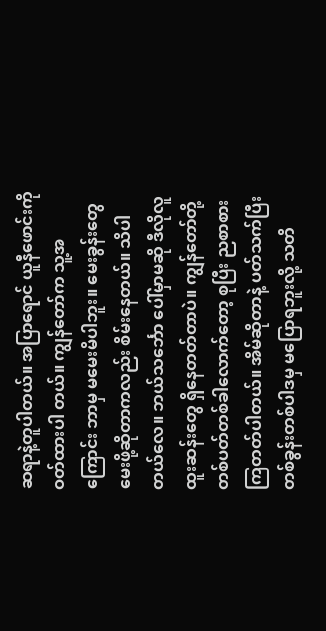ဆရာနဲ့တူပါတယ်။ အပြာရောင် ယူနီဖောင်းကို ဝတ်ထားပါ တယ်။ ကျွန်တော်က သူ့အကြောင်း ဘာမှ မမေးမိပါဘူး။ မေးခွန်းတွေ မေးဖို့ဆိုတာကလည်း စိမ်းနေတယ်။ သိပါတယ်လေ။ ဘယ်သင်္ဘော ပေါ်မှာမဆို ဒီလိုလူထူးဆန်းတွေ ရှိနေတတ်တာပဲ။ ကျွန်တော်တို့ တစ်ပတ်တစ်ခါလောက်တော့ စုပြီး ညစာစားကြတတ်ပါတယ်။ အိမ်ဆိုတာနဲ့ ပတ်သက်ပြီး တစ်ခွန်းတစ်ပါဒမှ မပြောရဘူးလို့ သတိ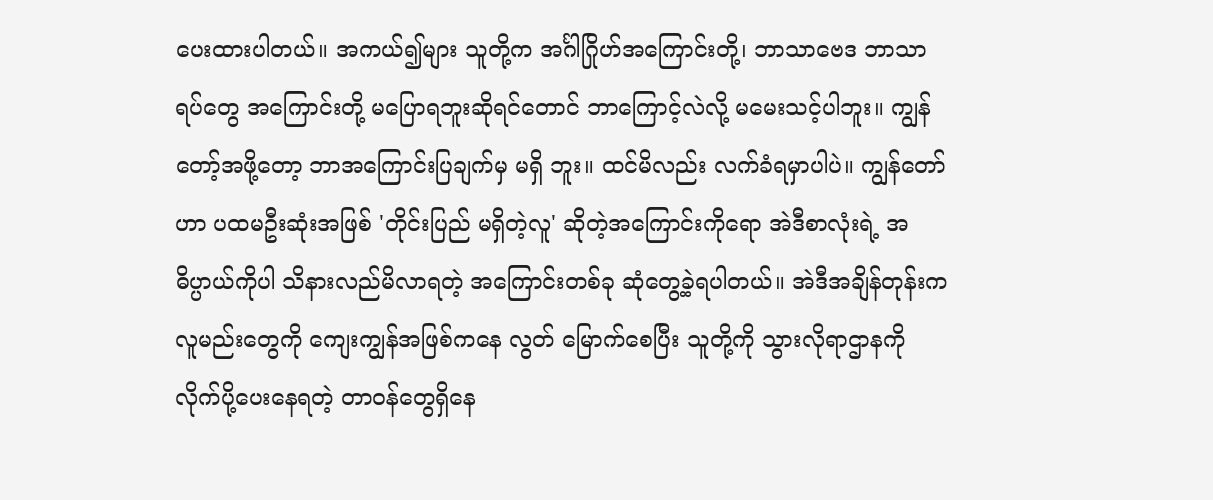ပေးထားပါတယ်။ အကယ်၍များ သူတို့က အင်္ဂါဂြိုဟ်အကြောင်းတို့၊ ဘာသာဗေဒ ဘာသာရပ်တွေ အကြောင်းတို့ မပြောရဘူးဆိုရင်တောင် ဘာကြောင့်လဲလို့ မမေးသင့်ပါဘူး။ ကျွန်တော့်အဖို့တော့ ဘာအကြောင်းပြချက်မှ မရှိ ဘူး။ ထင်မိလည်း လက်ခံရမှာပါပဲ။ ကျွန်တော်ဟာ ပထမဦးဆုံးအဖြစ် 'တိုင်းပြည် မရှိတဲ့လူ' ဆိုတဲ့အကြောင်းကိုရော အဲဒီစာလုံးရဲ့ အဓိပ္ပာယ်ကိုပါ သိနားလည်မိလာရတဲ့ အကြောင်းတစ်ခု ဆုံတွေ့ခဲ့ရပါတယ်။ အဲဒီအချိန်တုန်းက လူမည်းတွေကို ကျေးကျွန်အဖြစ်ကနေ လွတ် မြောက်စေပြီး သူတို့ကို သွားလိုရာဌာနကို လိုက်ပို့ပေးနေရတဲ့ တာဝန်တွေရှိနေ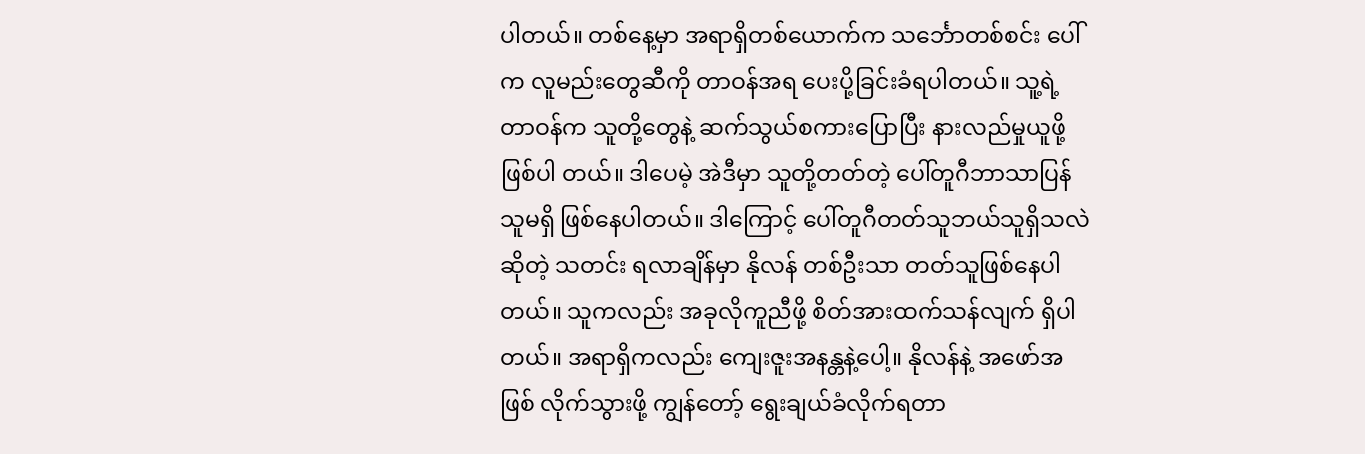ပါတယ်။ တစ်နေ့မှာ အရာရှိတစ်ယောက်က သင်္ဘောတစ်စင်း ပေါ်က လူမည်းတွေဆီကို တာဝန်အရ ပေးပို့ခြင်းခံရပါတယ်။ သူ့ရဲ့တာဝန်က သူတို့တွေနဲ့ ဆက်သွယ်စကားပြောပြီး နားလည်မှုယူဖို့ ဖြစ်ပါ တယ်။ ဒါပေမဲ့ အဲဒီမှာ သူတို့တတ်တဲ့ ပေါ်တူဂီဘာသာပြန်သူမရှိ ဖြစ်နေပါတယ်။ ဒါကြောင့် ပေါ်တူဂီတတ်သူဘယ်သူရှိသလဲဆိုတဲ့ သတင်း ရလာချိန်မှာ နိုလန် တစ်ဦးသာ တတ်သူဖြစ်နေပါတယ်။ သူကလည်း အခုလိုကူညီဖို့ စိတ်အားထက်သန်လျက် ရှိပါတယ်။ အရာရှိကလည်း ကျေးဇူးအနန္တနဲ့ပေါ့။ နိုလန်နဲ့ အဖော်အဖြစ် လိုက်သွားဖို့ ကျွန်တော့် ရွေးချယ်ခံလိုက်ရတာ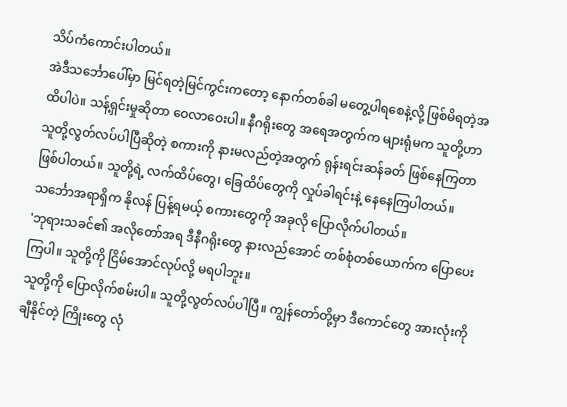သိပ်ကံကောင်းပါတယ်။
အဲဒီသင်္ဘောပေါ်မှာ မြင်ရတဲ့မြင်ကွင်းကတော့ နောက်တစ်ခါ မတွေ့ပါရစေနဲ့လို့ ဖြစ်မိရတဲ့အထိပါပဲ။ သန့်ရှင်းမှုဆိုတာ ဝေလာဝေးပါ။ နီဂရိုးတွေ အရေအတွက်က များရုံမက သူတို့ဟာ သူတို့လွတ်လပ်ပါပြီဆိုတဲ့ စကားကို နားမလည်တဲ့အတွက် ရုန်းရင်းဆန်ခတ် ဖြစ်နေကြတာ ဖြစ်ပါတယ်။ သူတို့ရဲ့ လက်ထိပ်တွေ၊ ခြေထိပ်တွေကို လှုပ်ခါရင်းနဲ့ နေနေကြပါတယ်။ သင်္ဘောအရာရှိက နိုလန် ပြန့်ရမယ့် စကားတွေကို အခုလို ပြောလိုက်ပါတယ်။
'ဘုရားသခင်၏ အလိုတော်အရ ဒီနီဂရိုးတွေ နားလည်အောင် တစ်စုံတစ်ယောက်က ပြောပေးကြပါ။ သူတို့ကို ငြိမ်အောင်လုပ်လို့ မရပါဘူး။
သူတို့ကို ပြောလိုက်စမ်းပါ။ သူတို့လွတ်လပ်ပါပြီ။ ကျွန်တော်တို့မှာ ဒီကောင်တွေ အားလုံးကို ချီနိုင်တဲ့ ကြိုးတွေ လုံ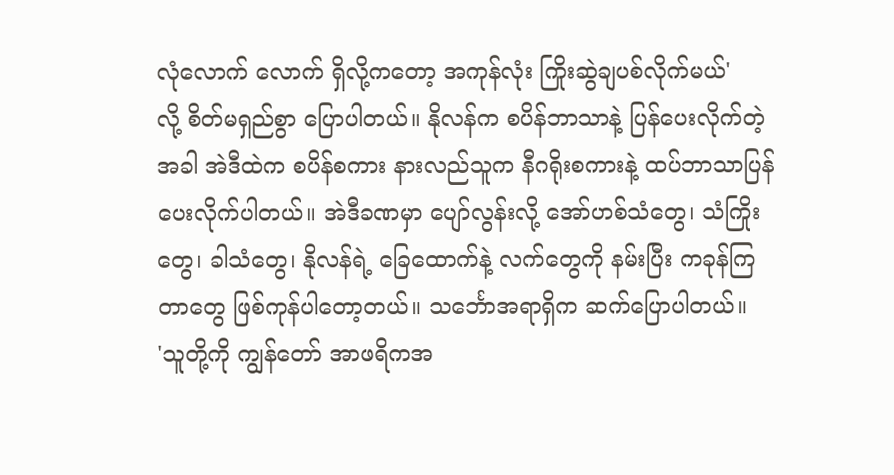လုံလောက် လောက် ရှိလို့ကတော့ အကုန်လုံး ကြိုးဆွဲချပစ်လိုက်မယ်'
လို့ စိတ်မရှည်စွာ ပြောပါတယ်။ နိုလန်က စပိန်ဘာသာနဲ့ ပြန်ပေးလိုက်တဲ့အခါ အဲဒီထဲက စပိန်စကား နားလည်သူက နီဂရိုးစကားနဲ့ ထပ်ဘာသာပြန်ပေးလိုက်ပါတယ်။ အဲဒီခဏမှာ ပျော်လွန်းလို့ အော်ဟစ်သံတွေ၊ သံကြိုးတွေ၊ ခါသံတွေ၊ နိုလန်ရဲ့ ခြေထောက်နဲ့ လက်တွေကို နမ်းပြီး ကခုန်ကြတာတွေ ဖြစ်ကုန်ပါတော့တယ်။ သင်္ဘောအရာရှိက ဆက်ပြောပါတယ်။
'သူတို့ကို ကျွန်တော် အာဖရိကအ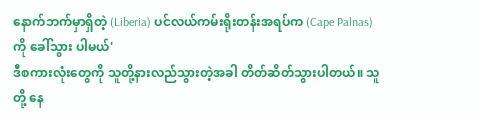နောက်ဘက်မှာရှိတဲ့ (Liberia) ပင်လယ်ကမ်းရိုးတန်းအရပ်က (Cape Palnas) ကို ခေါ်သွား ပါမယ်'
ဒီစကားလုံးတွေကို သူတို့နားလည်သွားတဲ့အခါ တိတ်ဆိတ်သွားပါတယ်။ သူတို့ နေ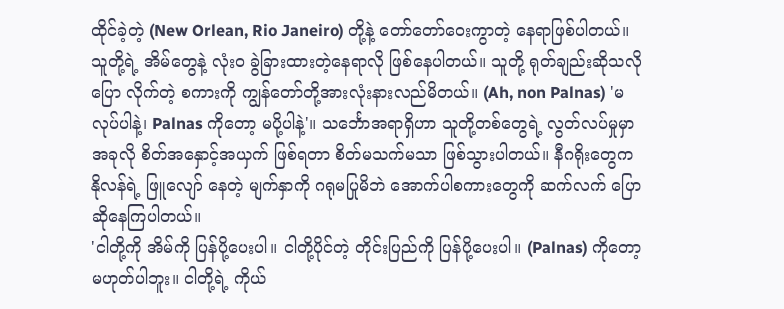ထိုင်ခဲ့တဲ့ (New Orlean, Rio Janeiro) တို့နဲ့ တော်တော်ဝေးကွာတဲ့ နေရာဖြစ်ပါတယ်။ သူတို့ရဲ့ အိမ်တွေနဲ့ လုံးဝ ခွဲခြားထားတဲ့နေရာလို ဖြစ်နေပါတယ်။ သူတို့ ရုတ်ချည်းဆိုသလို ပြော လိုက်တဲ့ စကားကို ကျွန်တော်တို့အားလုံးနားလည်မိတယ်။ (Ah, non Palnas) 'မလုပ်ပါနဲ့၊ Palnas ကိုတော့ မပို့ပါနဲ့'။ သင်္ဘောအရာရှိဟာ သူတို့တစ်တွေရဲ့ လွတ်လပ်မှုမှာ အခုလို စိတ်အနှောင့်အယှက် ဖြစ်ရတာ စိတ်မသက်မသာ ဖြစ်သွားပါတယ်။ နီဂရိုးတွေက နိုလန်ရဲ့ ဖြူလျော် နေတဲ့ မျက်နှာကို ဂရုမပြုမိဘဲ အောက်ပါစကားတွေကို ဆက်လက် ပြောဆိုနေကြပါတယ်။
'ငါတို့ကို အိမ်ကို ပြန်ပို့ပေးပါ။ ငါတို့ပိုင်တဲ့ တိုင်းပြည်ကို ပြန်ပို့ပေးပါ။ (Palnas) ကိုတော့ မဟုတ်ပါဘူး။ ငါတို့ရဲ့ ကိုယ်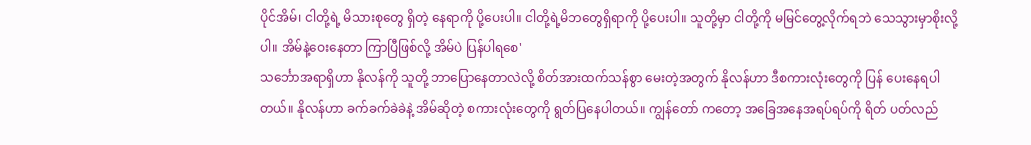ပိုင်အိမ်၊ ငါတို့ရဲ့ မိသားစုတွေ ရှိတဲ့ နေရာကို ပို့ပေးပါ။ ငါတို့ရဲ့မိဘတွေရှိရာကို ပို့ပေးပါ။ သူတို့မှာ ငါတို့ကို မမြင်တွေ့လိုက်ရဘဲ သေသွားမှာစိုးလို့ ပါ။ အိမ်နဲ့ဝေးနေတာ ကြာပြီဖြစ်လို့ အိမ်ပဲ ပြန်ပါရစေ'
သင်္ဘောအရာရှိဟာ နိုလန်ကို သူတို့ ဘာပြောနေတာလဲလို့ စိတ်အားထက်သန်စွာ မေးတဲ့အတွက် နိုလန်ဟာ ဒီစကားလုံးတွေကို ပြန် ပေးနေရပါတယ်။ နိုလန်ဟာ ခက်ခက်ခဲခဲနဲ့ အိမ်ဆိုတဲ့ စကားလုံးတွေကို ရွတ်ပြနေပါတယ်။ ကျွန်တော် ကတော့ အခြေအနေအရပ်ရပ်ကို ရိတ် ပတ်လည်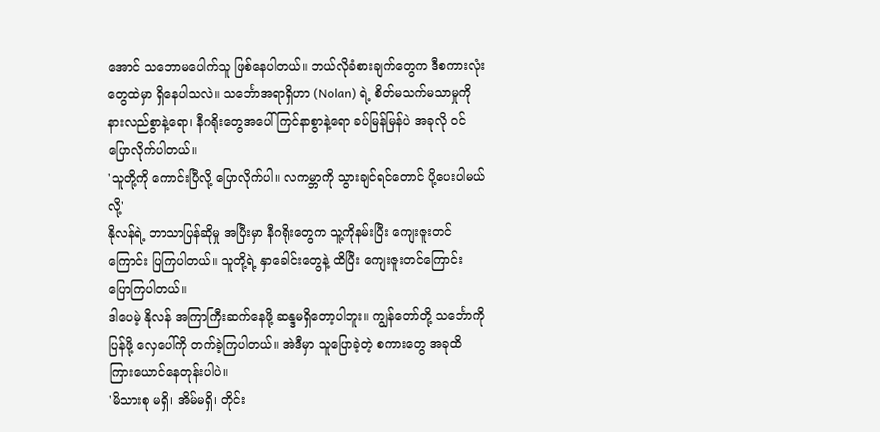အောင် သဘောမပေါက်သူ ဖြစ်နေပါတယ်။ ဘယ်လိုခံစားချက်တွေက ဒီစကားလုံးတွေထဲမှာ ရှိနေပါသလဲ။ သင်္ဘောအရာရှိဟာ (Nolan) ရဲ့ စိတ်မသက်မသာမှုကို နားလည်စွာနဲ့ရော၊ နီဂရိုးတွေအပေါ် ကြင်နာစွာနဲ့ရော ခပ်မြန်မြန်ပဲ အခုလို ဝင်ပြောလိုက်ပါတယ်။
'သူတို့ကို ကောင်းပြီလို့ ပြောလိုက်ပါ။ လကမ္ဘာကို သွားချင်ရင်တောင် ပို့ပေးပါမယ်လို့'
နိုလန်ရဲ့ ဘာသာပြန်ဆိုမှု အပြီးမှာ နီဂရိုးတွေက သူ့ကိုနမ်းပြီး ကျေးဇူးတင်ကြောင်း ပြကြပါတယ်။ သူတို့ရဲ့ နှာခေါင်းတွေနဲ့ ထိပြီး ကျေးဇူးတင်ကြောင်း ပြောကြပါတယ်။
ဒါပေမဲ့ နိုလန် အကြာကြီးဆက်နေဖို့ ဆန္ဒမရှိတော့ပါဘူး။ ကျွန်တော်တို့ သင်္ဘောကို ပြန်ဖို့ လှေပေါ်ကို တက်ခဲ့ကြပါတယ်။ အဲဒီမှာ သူပြောခဲ့တဲ့ စကားတွေ အခုထိ ကြားယောင်နေတုန်းပါပဲ။
'မိသားစု မရှိ၊ အိမ်မရှိ၊ တိုင်း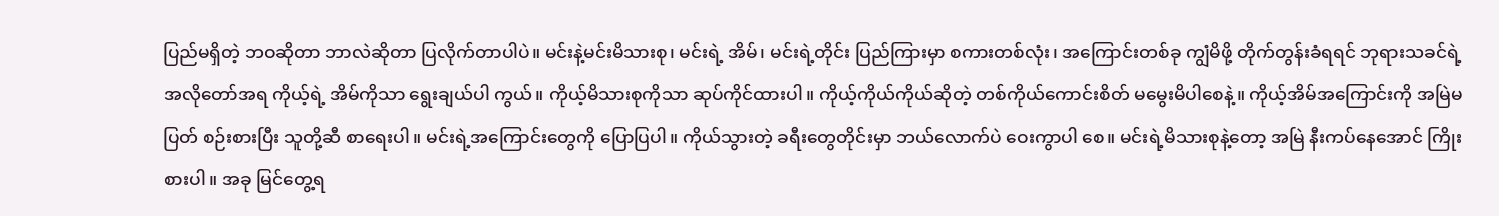ပြည်မရှိတဲ့ ဘဝဆိုတာ ဘာလဲဆိုတာ ပြလိုက်တာပါပဲ။ မင်းနဲ့မင်းမိသားစု၊ မင်းရဲ့ အိမ်၊ မင်းရဲ့တိုင်း ပြည်ကြားမှာ စကားတစ်လုံး၊ အကြောင်းတစ်ခု ကျွံမိဖို့ တိုက်တွန်းခံရရင် ဘုရားသခင်ရဲ့ အလိုတော်အရ ကိုယ့်ရဲ့ အိမ်ကိုသာ ရွေးချယ်ပါ ကွယ်။ ကိုယ့်မိသားစုကိုသာ ဆုပ်ကိုင်ထားပါ။ ကိုယ့်ကိုယ်ကိုယ်ဆိုတဲ့ တစ်ကိုယ်ကောင်းစိတ် မမွေးမိပါစေနဲ့။ ကိုယ့်အိမ်အကြောင်းကို အမြဲမပြတ် စဉ်းစားပြီး သူတို့ဆီ စာရေးပါ။ မင်းရဲ့အကြောင်းတွေကို ပြောပြပါ။ ကိုယ်သွားတဲ့ ခရီးတွေတိုင်းမှာ ဘယ်လောက်ပဲ ဝေးကွာပါ စေ။ မင်းရဲ့မိသားစုနဲ့တော့ အမြဲ နီးကပ်နေအောင် ကြိုးစားပါ။ အခု မြင်တွေ့ရ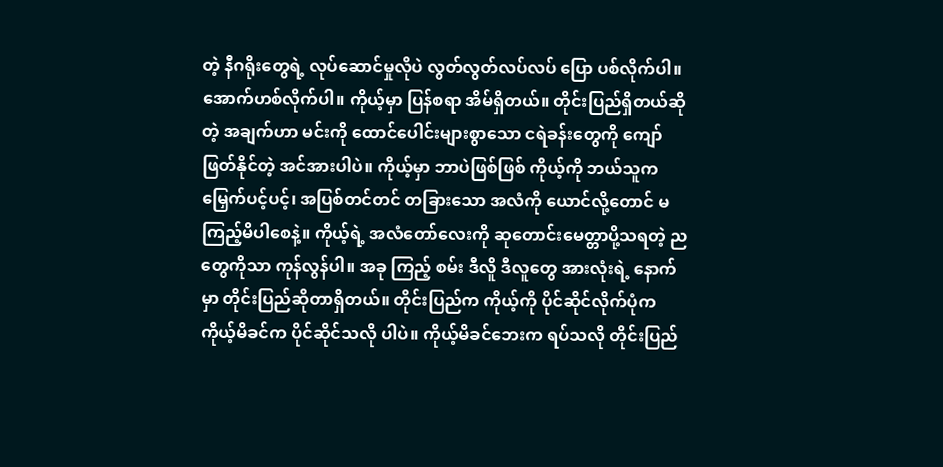တဲ့ နီဂရိုးတွေရဲ့ လုပ်ဆောင်မှုလိုပဲ လွတ်လွတ်လပ်လပ် ပြော ပစ်လိုက်ပါ။ အောက်ဟစ်လိုက်ပါ။ ကိုယ့်မှာ ပြန်စရာ အိမ်ရှိတယ်။ တိုင်းပြည်ရှိတယ်ဆိုတဲ့ အချက်ဟာ မင်းကို ထောင်ပေါင်းများစွာသော ငရဲခန်းတွေကို ကျော်ဖြတ်နိုင်တဲ့ အင်အားပါပဲ။ ကိုယ့်မှာ ဘာပဲဖြစ်ဖြစ် ကိုယ့်ကို ဘယ်သူက မြှေက်ပင့်ပင့်၊ အပြစ်တင်တင် တခြားသော အလံကို ယောင်လို့တောင် မကြည့်မိပါစေနဲ့။ ကိုယ့်ရဲ့ အလံတော်လေးကို ဆုတောင်းမေတ္တာပို့သရတဲ့ ညတွေကိုသာ ကုန်လွန်ပါ။ အခု ကြည့် စမ်း ဒီလိူ ဒီလူတွေ အားလုံးရဲ့ နောက်မှာ တိုင်းပြည်ဆိုတာရှိတယ်။ တိုင်းပြည်က ကိုယ့်ကို ပိုင်ဆိုင်လိုက်ပုံက ကိုယ့်မိခင်က ပိုင်ဆိုင်သလို ပါပဲ။ ကိုယ့်မိခင်ဘေးက ရပ်သလို တိုင်းပြည်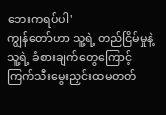ဘေးကရပ်ပါ'
ကျွန်တော်ဟာ သူ့ရဲ့ တည်ငြိမ်မှုနဲ့ သူ့ရဲ့ ခံစားချက်တွေကြောင့် ကြက်သီးမွေးညှင်းထမတတ်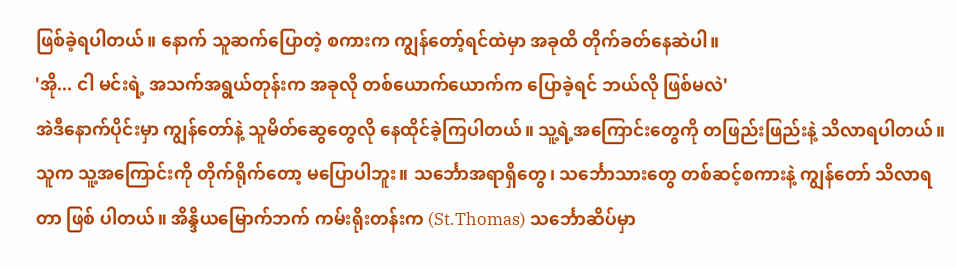ဖြစ်ခဲ့ရပါတယ်။ နောက် သူဆက်ပြောတဲ့ စကားက ကျွန်တော့်ရင်ထဲမှာ အခုထိ တိုက်ခတ်နေဆဲပါ။
'အို... ငါ မင်းရဲ့ အသက်အရွယ်တုန်းက အခုလို တစ်ယောက်ယောက်က ပြောခဲ့ရင် ဘယ်လို ဖြစ်မလဲ'
အဲဒီနောက်ပိုင်းမှာ ကျွန်တော်နဲ့ သူမိတ်ဆွေတွေလို နေထိုင်ခဲ့ကြပါတယ်။ သူ့ရဲ့အကြောင်းတွေကို တဖြည်းဖြည်းနဲ့ သိလာရပါတယ်။ သူက သူ့အကြောင်းကို တိုက်ရိုက်တော့ မပြောပါဘူး။ သင်္ဘောအရာရှိတွေ၊ သင်္ဘောသားတွေ တစ်ဆင့်စကားနဲ့ ကျွန်တော် သိလာရတာ ဖြစ် ပါတယ်။ အိန္ဒိယမြောက်ဘက် ကမ်းရိုးတန်းက (St.Thomas) သင်္ဘောဆိပ်မှာ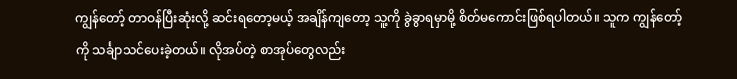ကျွန်တော့် တာဝန်ပြီးဆုံးလို့ ဆင်းရတော့မယ့် အချိန်ကျတော့ သူ့ကို ခွဲခွာရမှာမို့ စိတ်မကောင်းဖြစ်ရပါတယ်။ သူက ကျွန်တော့်ကို သင်္ချာသင်ပေးခဲ့တယ်။ လိုအပ်တဲ့ စာအုပ်တွေလည်း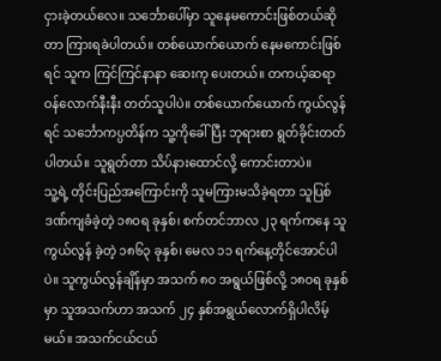ငှားခဲ့တယ်လေ။ သင်္ဘောပေါ်မှာ သူနေမကောင်းဖြစ်တယ်ဆိုတာ ကြားရခဲပါတယ်။ တစ်ယောက်ယောက် နေမကောင်းဖြစ်ရင် သူက ကြင်ကြင်နာနာ ဆေးကု ပေးတယ်။ တကယ့်ဆရာဝန်လောက်နီးနီး တတ်သူပါပဲ။ တစ်ယောက်ယောက် ကွယ်လွန်ရင် သင်္ဘောကပ္ပတိန်က သူ့ကိုခေါ်ပြီး ဘုရားစာ ရွတ်ခိုင်းတတ်ပါတယ်။ သူရွတ်တာ သိပ်နားထောင်လို့ ကောင်းတာပဲ။
သူ့ရဲ့ တိုင်းပြည်အကြောင်းကို သူမကြားမသိခဲ့ရတာ သူပြစ်ဒဏ်ကျခံခဲ့တဲ့ ၁၈ဝရ ခုနှစ်၊ စက်တင်ဘာလ ၂၃ ရက်ကနေ သူကွယ်လွန် ခဲ့တဲ့ ၁၈၆၃ ခုနှစ်၊ မေလ ၁၁ ရက်နေ့တိုင်အောင်ပါပဲ။ သူကွယ်လွန်ချိန်မှာ အသက် ၈ဝ အရွယ်ဖြစ်လို့ ၁၈ဝရ ခုနှစ်မှာ သူအသက်ဟာ အသက် ၂၄ နှစ်အရွယ်လောက်ရှိပါလိမ့်မယ်။ အသက်ငယ်ငယ်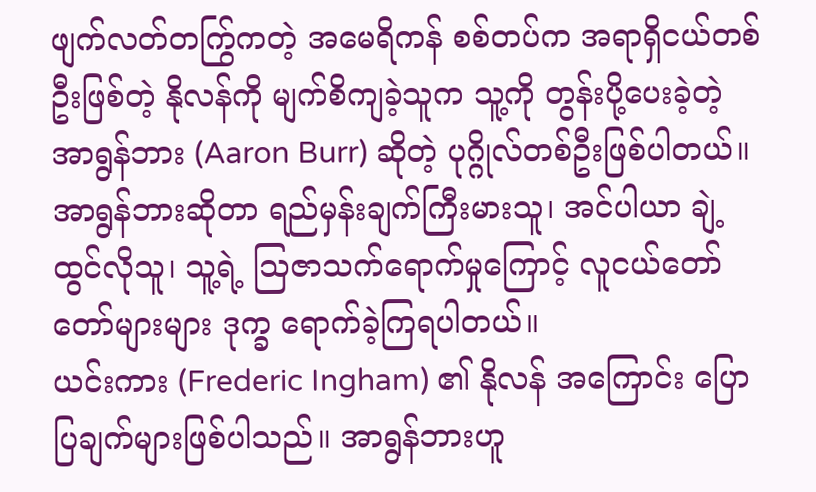ဖျက်လတ်တက်ြွကတဲ့ အမေရိကန် စစ်တပ်က အရာရှိငယ်တစ်ဦးဖြစ်တဲ့ နိုလန်ကို မျက်စိကျခဲ့သူက သူ့ကို တွန်းပို့ပေးခဲ့တဲ့ အာရွန်ဘား (Aaron Burr) ဆိုတဲ့ ပုဂ္ဂိုလ်တစ်ဦးဖြစ်ပါတယ်။ အာရွန်ဘားဆိုတာ ရည်မှန်းချက်ကြီးမားသူ၊ အင်ပါယာ ချဲ့ထွင်လိုသူ၊ သူ့ရဲ့ သြဇာသက်ရောက်မှုကြောင့် လူငယ်တော်တော်များများ ဒုက္ခ ရောက်ခဲ့ကြရပါတယ်။
ယင်းကား (Frederic Ingham) ၏ နိုလန် အကြောင်း ပြောပြချက်များဖြစ်ပါသည်။ အာရွန်ဘားဟူ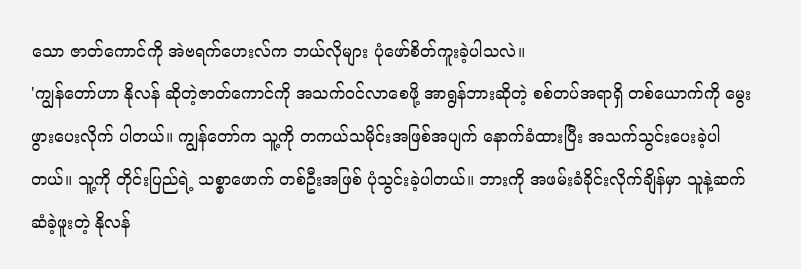သော ဇာတ်ကောင်ကို အဲဗရက်ဟေးလ်က ဘယ်လိုများ ပုံဖော်စိတ်ကူးခဲ့ပါသလဲ။
'ကျွန်တော်ဟာ နိုလန် ဆိုတဲ့ဇာတ်ကောင်ကို အသက်ဝင်လာစေဖို့ အာရွန်ဘားဆိုတဲ့ စစ်တပ်အရာရှိ တစ်ယောက်ကို မွေးဖွားပေးလိုက် ပါတယ်။ ကျွန်တော်က သူ့ကို တကယ်သမိုင်းအဖြစ်အပျက် နောက်ခံထားပြီး အသက်သွင်းပေးခဲ့ပါတယ်။ သူ့ကို တိုင်းပြည်ရဲ့ သစ္စာဖောက် တစ်ဦးအဖြစ် ပုံသွင်းခဲ့ပါတယ်။ ဘားကို အဖမ်းခံခိုင်းလိုက်ချိန်မှာ သူနဲ့ဆက်ဆံခဲ့ဖူးတဲ့ နိုလန်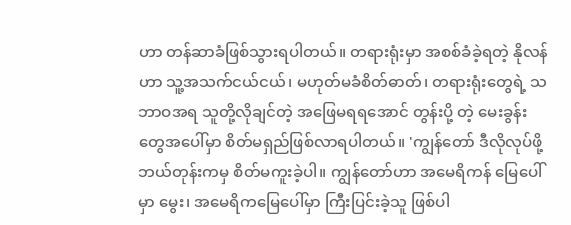ဟာ တန်ဆာခံဖြစ်သွားရပါတယ်။ တရားရုံးမှာ အစစ်ခံခဲ့ရတဲ့ နိုလန်ဟာ သူ့အသက်ငယ်ငယ်၊ မဟုတ်မခံစိတ်ဓာတ်၊ တရားရုံးတွေရဲ့ သဘာဝအရ သူတို့လိုချင်တဲ့ အဖြေမရရအောင် တွန်းပို့ တဲ့ မေးခွန်းတွေအပေါ်မှာ စိတ်မရှည်ဖြစ်လာရပါတယ်။ 'ကျွန်တော် ဒီလိုလုပ်ဖို့ ဘယ်တုန်းကမှ စိတ်မကူးခဲ့ပါ။ ကျွန်တော်ဟာ အမေရိကန် မြေပေါ်မှာ မွေး၊ အမေရိကမြေပေါ်မှာ ကြီးပြင်းခဲ့သူ ဖြစ်ပါ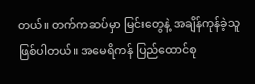တယ်။ တက်ကဆပ်မှာ မြင်းတွေနဲ့ အချိန်ကုန်ခဲ့သူဖြစ်ပါတယ်။ အမေရိကန် ပြည်ထောင်စု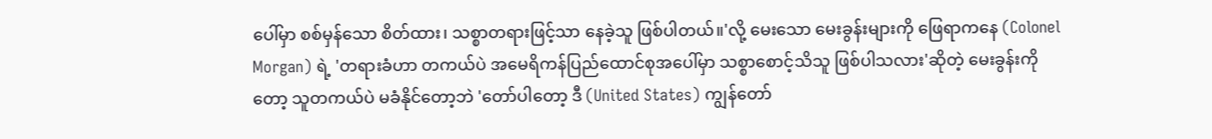ပေါ်မှာ စစ်မှန်သော စိတ်ထား၊ သစ္စာတရားဖြင့်သာ နေခဲ့သူ ဖြစ်ပါတယ်။'လို့ မေးသော မေးခွန်းများကို ဖြေရာကနေ (Colonel Morgan) ရဲ့ 'တရားခံဟာ တကယ်ပဲ အမေရိကန်ပြည်ထောင်စုအပေါ်မှာ သစ္စာစောင့်သိသူ ဖြစ်ပါသလား'ဆိုတဲ့ မေးခွန်းကိုတော့ သူတကယ်ပဲ မခံနိုင်တော့ဘဲ 'တော်ပါတော့ ဒီ (United States) ကျွန်တော်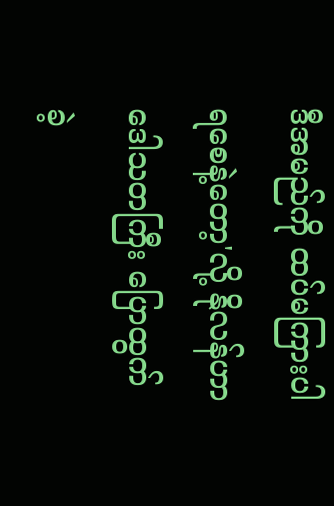ဒီအမည်ကို ထပ်မကြားပါရစေနဲ့တော့'လို့ နိုလန်ဟာ ဒေါသတကြီး ပြောထွက်ခဲ့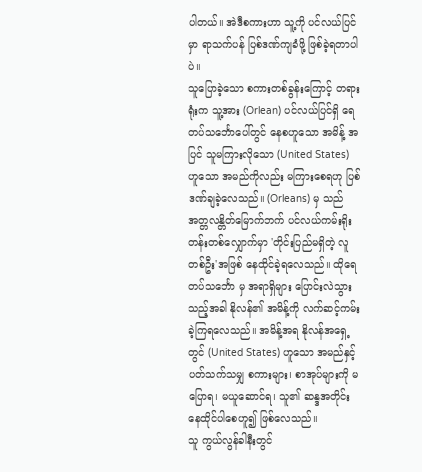ပါတယ်။ အဲဒီစကားဟာ သူ့ကို ပင်လယ်ပြင်မှာ ရာသက်ပန် ပြစ်ဒဏ်ကျခံဖို့ ဖြစ်ခဲ့ရတာပါပဲ။
သူပြောခဲ့သော စကားတစ်ခွန်းကြောင့် တရားရုံးက သူ့အား (Orlean) ပင်လယ်ပြင်ရှိ ရေတပ်သင်္ဘောပေါ်တွင် နေစဟူသော အမိန့် အပြင် သူမကြားလိုသော (United States) ဟူသော အမည်ကိုလည်း မကြားစေရဟု ပြစ်ဒဏ်ချခဲ့လေသည်။ (Orleans) မှ သည် အတ္တလန္တိတ်မြောက်ဘက် ပင်လယ်ကမ်းရိုးတန်းတစ်လျှောက်မှာ 'တိုင်းပြည်မရှိတဲ့ လူတစ်ဦး'အဖြစ် နေထိုင်ခဲ့ရလေသည်။ ထိုရေတပ်သင်္ဘော မှ အရာရှိများ ပြောင်းလဲသွားသည့်အခါ နိုလန်၏ အမိန့်ကို လက်ဆင့်ကမ်းခဲ့ကြရလေသည်။ အမိန့်အရ နိုလန်အရှေ့တွင် (United States) ဟူသော အမည်နှင့် ပတ်သက်သမျှ စကားများ၊ စာအုပ်များကို မပြောရ၊ မယူဆောင်ရ၊ သူ၏ ဆန္ဒအတိုင်း နေထိုင်ပါစေဟူ၍ ဖြစ်လေသည်။
သူ ကွယ်လွန်ခါနီးတွင်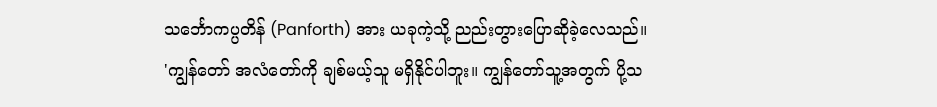သင်္ဘောကပ္ပတိန် (Panforth) အား ယခုကဲ့သို့ ညည်းတွားပြောဆိုခဲ့လေသည်။
'ကျွန်တော် အလံတော်ကို ချစ်မယ့်သူ မရှိနိုင်ပါဘူး။ ကျွန်တော်သူ့အတွက် ပို့သ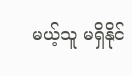မယ့်သူ မရှိနိုင်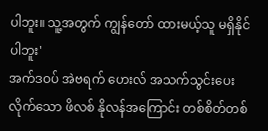ပါဘူး။ သူ့အတွက် ကျွန်တော် ထားမယ့်သူ မရှိနိုင်ပါဘူး'
အက်ဒဝပ် အဲဗရက် ဟေးလ် အသက်သွင်းပေးလိုက်သော ဖိလစ် နိုလန်အကြောင်း တစ်စိတ်တစ်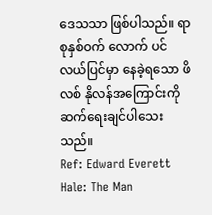ဒေသသာ ဖြစ်ပါသည်။ ရာစုနှစ်ဝက် လောက် ပင်လယ်ပြင်မှာ နေခဲ့ရသော ဖိလစ် နိုလန်အကြောင်းကို ဆက်ရေးချင်ပါသေးသည်။
Ref: Edward Everett Hale: The Man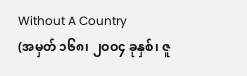Without A Country
(အမှတ် ၁၆၈၊ ၂ဝဝ၄ ခုနှစ်၊ ဇူ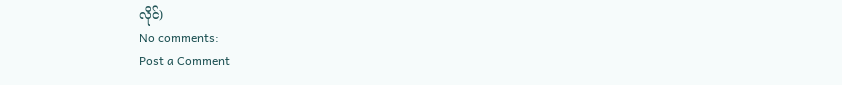လိုင်)
No comments:
Post a Comment